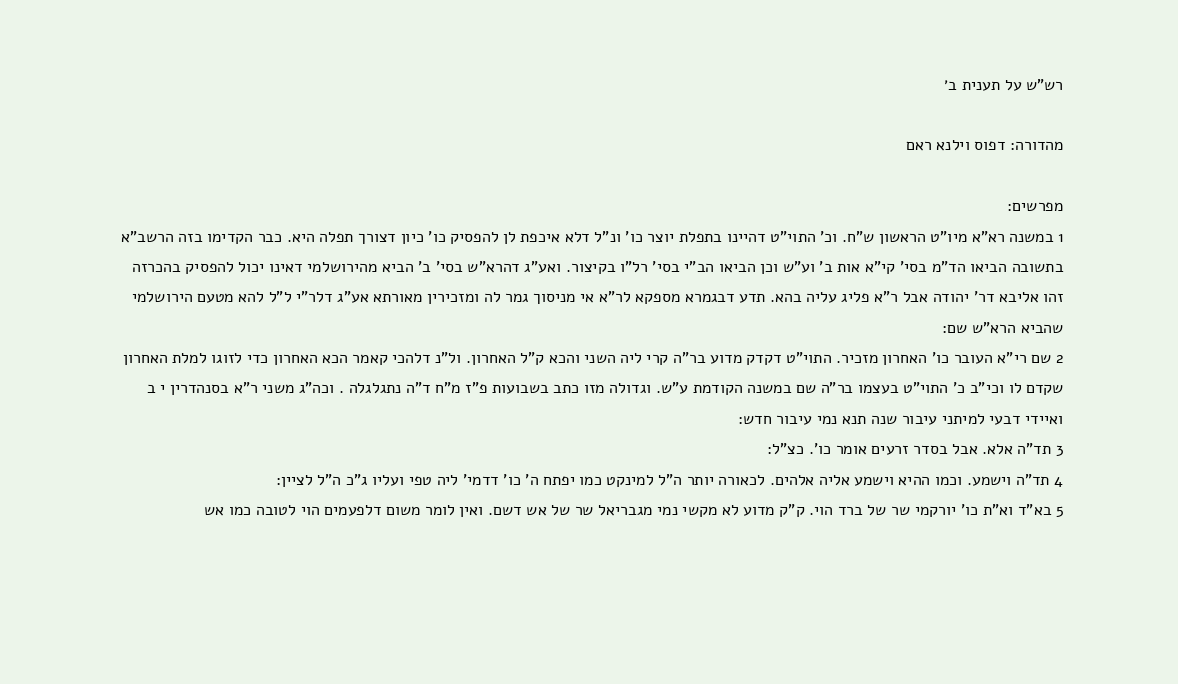רש"ש על תענית ב׳

מהדורה: דפוס וילנא ראם

מפרשים:
1 במשנה רא"א מיו"ט הראשון ש"ח. וכ' התוי"ט דהיינו בתפלת יוצר כו' ונ"ל דלא איכפת לן להפסיק כו' כיון דצורך תפלה היא. כבר הקדימו בזה הרשב"א בתשובה הביאו הד"מ בסי' קי"א אות ב' וע"ש וכן הביאו הב"י בסי' רל"ו בקיצור. ואע"ג דהרא"ש בסי' ב' הביא מהירושלמי דאינו יכול להפסיק בהכרזה זהו אליבא דר' יהודה אבל ר"א פליג עליה בהא. תדע דבגמרא מספקא לר"א אי מניסוך גמר לה ומזכירין מאורתא אע"ג דלר"י ל"ל להא מטעם הירושלמי שהביא הרא"ש שם:
2 שם רי"א העובר כו' האחרון מזכיר. התוי"ט דקדק מדוע בר"ה קרי ליה השני והכא ק"ל האחרון. ול"נ דלהכי קאמר הכא האחרון כדי לזוגו למלת האחרון שקדם לו וכי"ב כ' התוי"ט בעצמו בר"ה שם במשנה הקודמת ע"ש. וגדולה מזו כתב בשבועות פ"ז מ"ח ד"ה נתגלגלה . וכה"ג משני ר"א בסנהדרין י ב ואיידי דבעי למיתני עיבור שנה תנא נמי עיבור חדש:
3 תד"ה אלא. אבל בסדר זרעים אומר כו'. כצ"ל:
4 תד"ה וישמע. וכמו ההיא וישמע אליה אלהים. לכאורה יותר ה"ל למינקט כמו יפתח ה' כו' דדמי' ליה טפי ועליו ג"כ ה"ל לציין:
5 בא"ד וא"ת כו' יורקמי שר של ברד הוי. ק"ק מדוע לא מקשי נמי מגבריאל שר של אש דשם. ואין לומר משום דלפעמים הוי לטובה כמו אש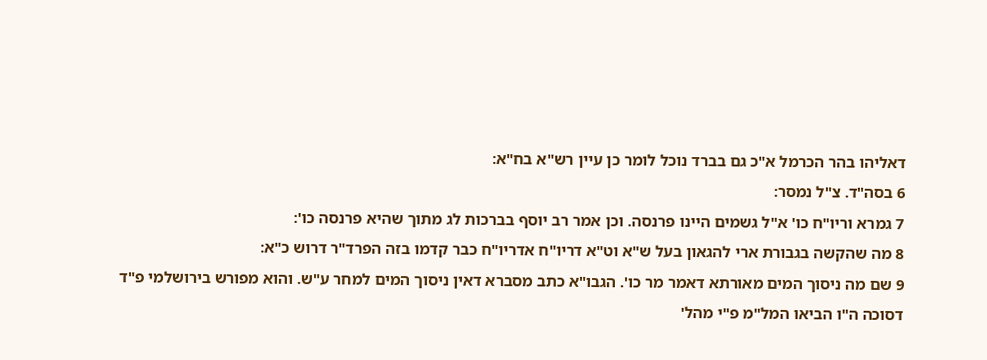דאליהו בהר הכרמל א"כ גם בברד נוכל לומר כן עיין רש"א בח"א:
6 בסה"ד. צ"ל נמסר:
7 גמרא וריו"ח כו' א"ל גשמים היינו פרנסה. וכן אמר רב יוסף בברכות לג מתוך שהיא פרנסה כו':
8 מה שהקשה בגבורת ארי להגאון בעל ש"א וט"א דריו"ח אדריו"ח כבר קדמו בזה הפרד"ר דרוש כ"א:
9 שם מה ניסוך המים מאורתא דאמר מר כו'. הגבו"א כתב מסברא דאין ניסוך המים למחר ע"ש. והוא מפורש בירושלמי פ"ד דסוכה ה"ו הביאו המל"מ פ"י מהל'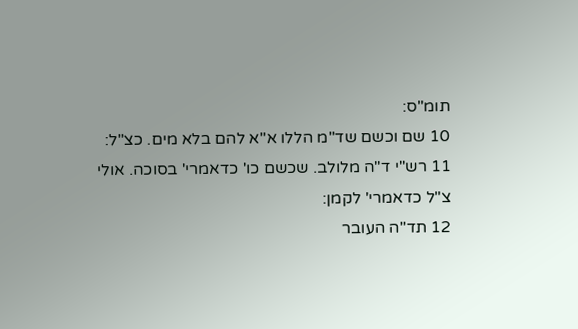תומ"ס:
10 שם וכשם שד"מ הללו א"א להם בלא מים. כצ"ל:
11 רש"י ד"ה מלולב. שכשם כו' כדאמרי' בסוכה. אולי צ"ל כדאמרי' לקמן:
12 תד"ה העובר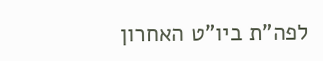לפה"ת ביו"ט האחרון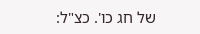של חג כו'. כצ"ל: